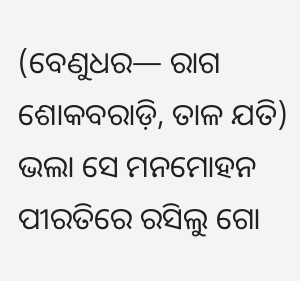(ବେଣୁଧର— ରାଗ ଶୋକବରାଡ଼ି, ତାଳ ଯତି)
ଭଲା ସେ ମନମୋହନ
ପୀରତିରେ ରସିଲୁ ଗୋ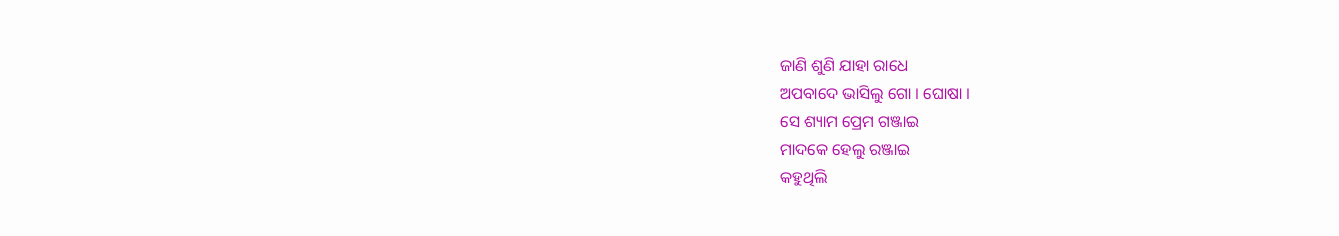ଜାଣି ଶୁଣି ଯାହା ରାଧେ
ଅପବାଦେ ଭାସିଲୁ ଗୋ । ଘୋଷା ।
ସେ ଶ୍ୟାମ ପ୍ରେମ ଗଞ୍ଜାଇ
ମାଦକେ ହେଲୁ ରଞ୍ଜାଇ
କହୁଥିଲି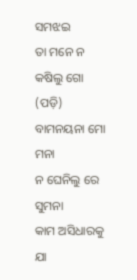ସମଝଇ
ତା ମନେ ନ କଷିଲୁ ଗୋ
(ପଡ଼ି)
ବାମନୟନା ମୋ ମନା
ନ ଘେନିଲୁ ରେ ସୁମନା
କାମ ଅସିଧାରକୁ ଯା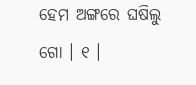ହେମ ଅଙ୍ଗରେ ଘଷିଲୁ ଗୋ । ୧ ।